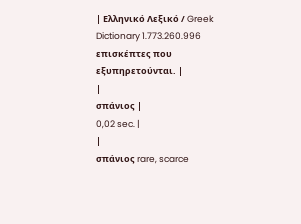| Ελληνικό Λεξικό / Greek Dictionary 1.773.260.996 επισκέπτες που εξυπηρετούνται. |
|
σπάνιος |
0,02 sec. |
|
σπάνιος rare, scarce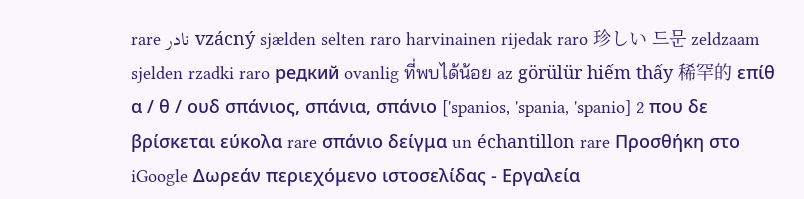rare نادر vzácný sjælden selten raro harvinainen rijedak raro 珍しい 드문 zeldzaam sjelden rzadki raro редкий ovanlig ที่พบได้น้อย az görülür hiếm thấy 稀罕的 επίθ α / θ / ουδ σπάνιος, σπάνια, σπάνιο ['spanios, 'spania, 'spanio] 2 που δε βρίσκεται εύκολα rare σπάνιο δείγμα un échantillon rare Προσθήκη στο iGoogle Δωρεάν περιεχόμενο ιστοσελίδας - Εργαλεία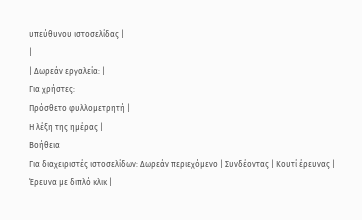υπεύθυνου ιστοσελίδας |
|
| Δωρεάν εργαλεία: |
Για χρήστες:
Πρόσθετο φυλλομετρητή |
Η λέξη της ημέρας |
Βοήθεια
Για διαχειριστές ιστοσελίδων: Δωρεάν περιεχόμενο | Συνδέοντας | Κουτί έρευνας | Έρευνα με διπλό κλικ |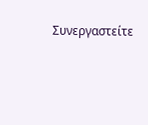Συνεργαστείτε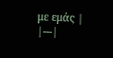με εμάς |
|---|